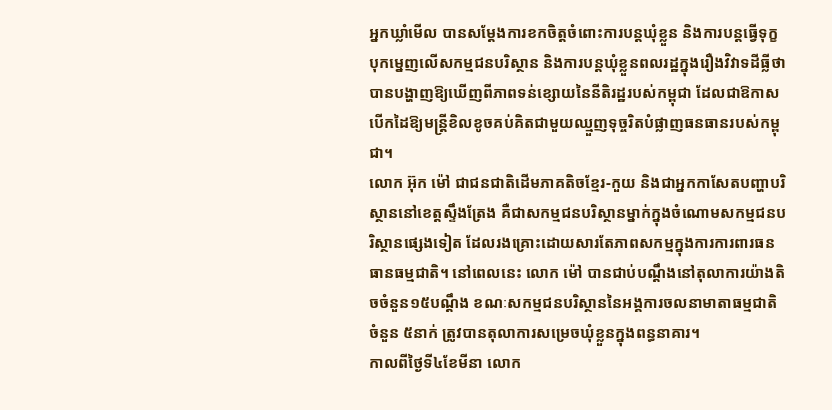អ្នកឃ្លាំមើល បានសម្តែងការខកចិត្តចំពោះការបន្តឃុំខ្លួន និងការបន្តធ្វើទុក្ខបុកម្នេញលើសកម្មជនបរិស្ថាន និងការបន្តឃុំខ្លួនពលរដ្ឋក្នុងរឿងវិវាទដីធ្លីថា បានបង្ហាញឱ្យឃើញពីភាពទន់ខ្សោយនៃនីតិរដ្ឋរបស់កម្ពុជា ដែលជាឱកាសបើកដៃឱ្យមន្ត្រីខិលខូចគប់គិតជាមួយឈ្មួញទុច្ចរិតបំផ្លាញធនធានរបស់កម្ពុជា។
លោក អ៊ុក ម៉ៅ ជាជនជាតិដើមភាគតិចខ្មែរ-កួយ និងជាអ្នកកាសែតបញ្ហាបរិស្ថាននៅខេត្តស្ទឹងត្រែង គឺជាសកម្មជនបរិស្ថានម្នាក់ក្នុងចំណោមសកម្មជនបរិស្ថានផ្សេងទៀត ដែលរងគ្រោះដោយសារតែភាពសកម្មក្នុងការការពារធនធានធម្មជាតិ។ នៅពេលនេះ លោក ម៉ៅ បានជាប់បណ្តឹងនៅតុលាការយ៉ាងតិចចំនួន១៥បណ្តឹង ខណៈសកម្មជនបរិស្ថាននៃអង្គការចលនាមាតាធម្មជាតិចំនួន ៥នាក់ ត្រូវបានតុលាការសម្រេចឃុំខ្លួនក្នុងពន្ធនាគារ។
កាលពីថ្ងៃទី៤ខែមីនា លោក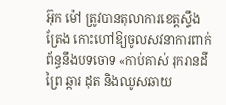អ៊ុក ម៉ៅ ត្រូវបានតុលាការខេត្តស្ទឹងត្រែង កោះហៅឱ្យចូលសវនាការពាក់ព័ន្ធនឹងបទចោទ «កាប់គាស់ រុករានដីព្រៃ ឆ្ការ ដុត និងឈូសឆាយ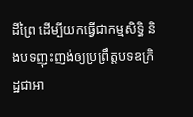ដីព្រៃ ដើម្បីយកធ្វើជាកម្មសិទ្ធិ និងបទញុះញង់ឲ្យប្រព្រឹត្តបទឧក្រិដ្ឋជាអា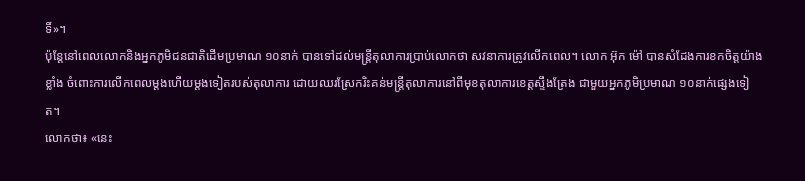ទិ៍»។
ប៉ុន្តែនៅពេលលោកនិងអ្នកភូមិជនជាតិដើមប្រមាណ ១០នាក់ បានទៅដល់មន្ត្រីតុលាការប្រាប់លោកថា សវនាការត្រូវលើកពេល។ លោក អ៊ុក ម៉ៅ បានសំដែងការខកចិត្តយ៉ាងខ្លាំង ចំពោះការលើកពេលម្តងហើយម្តងទៀតរបស់តុលាការ ដោយឈរស្រែករិះគន់មន្ត្រីតុលាការនៅពីមុខតុលាការខេត្តស្ទឹងត្រែង ជាមួយអ្នកភូមិប្រមាណ ១០នាក់ផ្សេងទៀត។
លោកថា៖ «នេះ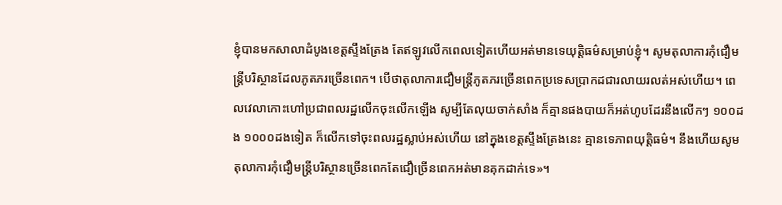ខ្ញុំបានមកសាលាដំបូងខេត្តស្ទឹងត្រែង តែឥឡូវលើកពេលទៀតហើយអត់មានទេយុត្តិធម៌សម្រាប់ខ្ញុំ។ សូមតុលាការកុំជឿមន្ត្រីបរិស្ថានដែលភូតភរច្រើនពេក។ បើថាតុលាការជឿមន្ត្រីភូតភរច្រើនពេកប្រទេសប្រាកដជារលាយរលត់អស់ហើយ។ ពេលវេលាកោះហៅប្រជាពលរដ្ឋលើកចុះលើកឡើង សូម្បីតែលុយចាក់សាំង ក៏គ្មានផងបាយក៏អត់ហូបដែរនឹងលើកៗ ១០០ដង ១០០០ដងទៀត ក៏លើកទៅចុះពលរដ្ឋស្លាប់អស់ហើយ នៅក្នុងខេត្តស្ទឹងត្រែងនេះ គ្មានទេភាពយុត្តិធម៌។ នឹងហើយសូមតុលាការកុំជឿមន្ត្រីបរិស្ថានច្រើនពេកតែជឿច្រើនពេកអត់មានគុកដាក់ទេ»។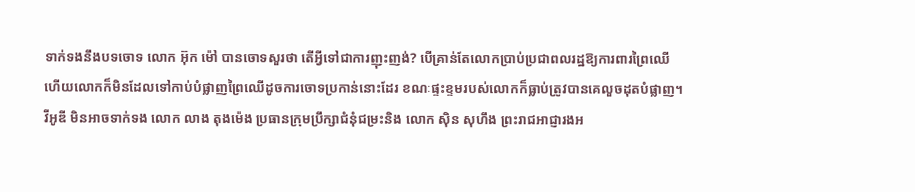ទាក់ទងនឹងបទចោទ លោក អ៊ុក ម៉ៅ បានចោទសួរថា តើអ្វីទៅជាការញុះញង់? បើគ្រាន់តែលោកប្រាប់ប្រជាពលរដ្ឋឱ្យការពារព្រៃឈើ ហើយលោកក៏មិនដែលទៅកាប់បំផ្លាញព្រៃឈើដូចការចោទប្រកាន់នោះដែរ ខណៈផ្ទះខ្ទមរបស់លោកក៏ធ្លាប់ត្រូវបានគេលួចដុតបំផ្លាញ។
វីអូឌី មិនអាចទាក់ទង លោក លាង តុងម៉េង ប្រធានក្រុមប្រឹក្សាជំនុំជម្រះនិង លោក ស៊ិន សុហឹង ព្រះរាជអាជ្ញារងអ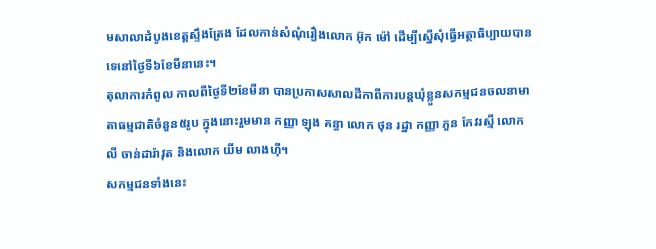មសាលាដំបូងខេត្តស្ទឹងត្រែង ដែលកាន់សំណុំរឿងលោក អ៊ុក ម៉ៅ ដើម្បីស្នើសុំធ្វើអត្ថាធិប្បាយបានទេនៅថ្ងៃទី៦ខែមីនានេះ។
តុលាការកំពូល កាលពីថ្ងៃទី២ខែមីនា បានប្រកាសសាលដីកាពីការបន្តឃុំខ្លួនសកម្មជនចលនាមាតាធម្មជាតិចំនួន៥រូប ក្នុងនោះរួមមាន កញ្ញា ឡុង គន្ធា លោក ថុន រដ្ឋា កញ្ញា ភួន កែវរស្មី លោក លី ចាន់ដារ៉ាវុត និងលោក យីម លាងហ៊ី។
សកម្មជនទាំងនេះ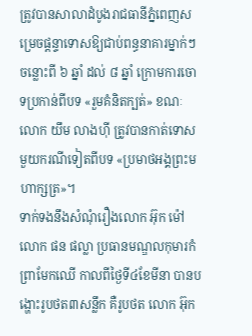ត្រូវបានសាលាដំបូងរាជធានីភ្នំពេញសម្រេចផ្តន្ទាទោសឱ្យជាប់ពន្ធនាគារម្នាក់ៗ ចន្លោះពី ៦ ឆ្នាំ ដល់ ៨ ឆ្នាំ ក្រោមការចោទប្រកាន់ពីបទ «រួមគំនិតក្បត់» ខណៈលោក យឹម លាងហ៊ី ត្រូវបានកាត់ទោសមួយករណីទៀតពីបទ «ប្រមាថអង្គព្រះមហាក្សត្រ»។
ទាក់ទងនឹងសំណុំរឿងលោក អ៊ុក ម៉ៅ លោក ផន ផល្លា ប្រធានមណ្ឌលកុមារកំព្រាមែកឈើ កាលពីថ្ងៃទី៤ខែមីនា បានបង្ហោះរូបថត៣សន្លឹក គឺរូបថត លោក អ៊ុក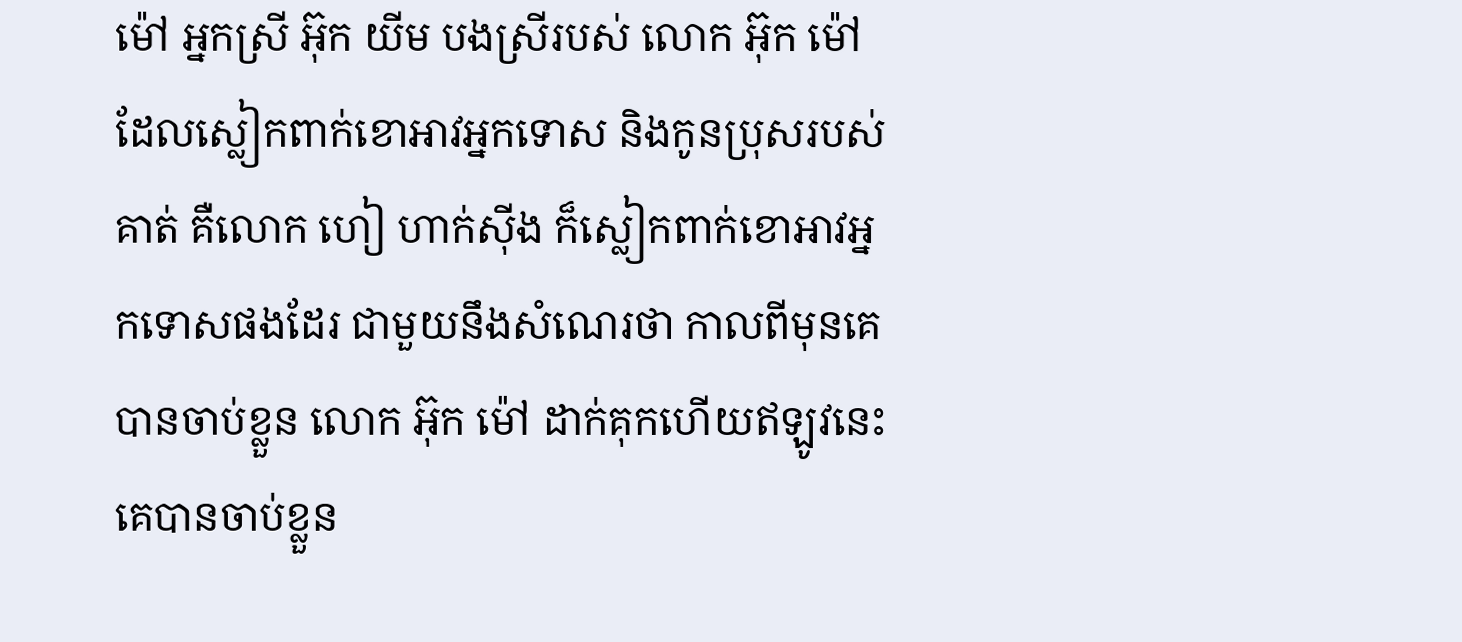ម៉ៅ អ្នកស្រី អ៊ុក យីម បងស្រីរបស់ លោក អ៊ុក ម៉ៅ ដែលស្លៀកពាក់ខោអាវអ្នកទោស និងកូនប្រុសរបស់គាត់ គឺលោក ហៀ ហាក់ស៊ីង ក៏ស្លៀកពាក់ខោអាវអ្នកទោសផងដែរ ជាមួយនឹងសំណេរថា កាលពីមុនគេបានចាប់ខ្លួន លោក អ៊ុក ម៉ៅ ដាក់គុកហើយឥឡូវនេះ គេបានចាប់ខ្លួន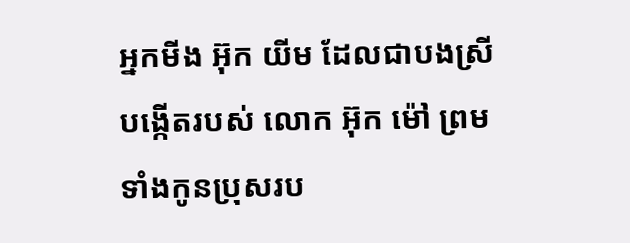អ្នកមីង អ៊ុក យីម ដែលជាបងស្រីបង្កើតរបស់ លោក អ៊ុក ម៉ៅ ព្រមទាំងកូនប្រុសរប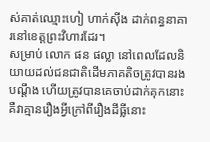ស់គាត់ឈ្មោះហៀ ហាក់ស៊ីង ដាក់ពន្ធនាគារនៅខេត្តព្រះវិហារដែរ។
សម្រាប់ លោក ផន ផល្លា នៅពេលដែលនិយាយដល់ជនជាតិដើមភាគតិចត្រូវបានរងបណ្តឹង ហើយត្រូវបានគេចាប់ដាក់គុកនោះ គឺវាគ្មានរឿងអ្វីក្រៅពីរឿងដីធ្លីនោះ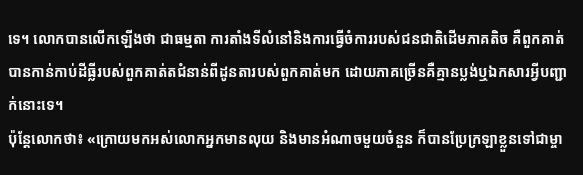ទេ។ លោកបានលើកឡើងថា ជាធម្មតា ការតាំងទីលំនៅនិងការធ្វើចំការរបស់ជនជាតិដើមភាគតិច គឺពួកគាត់បានកាន់កាប់ដីធ្លីរបស់ពួកគាត់តជំនាន់ពីដូនតារបស់ពួកគាត់មក ដោយភាគច្រើនគឺគ្មានប្លង់ឬឯកសារអ្វីបញ្ជាក់នោះទេ។
ប៉ុន្តែលោកថា៖ «ក្រោយមកអស់លោកអ្នកមានលុយ និងមានអំណាចមួយចំនួន ក៏បានប្រែក្រឡាខ្លួនទៅជាម្ចា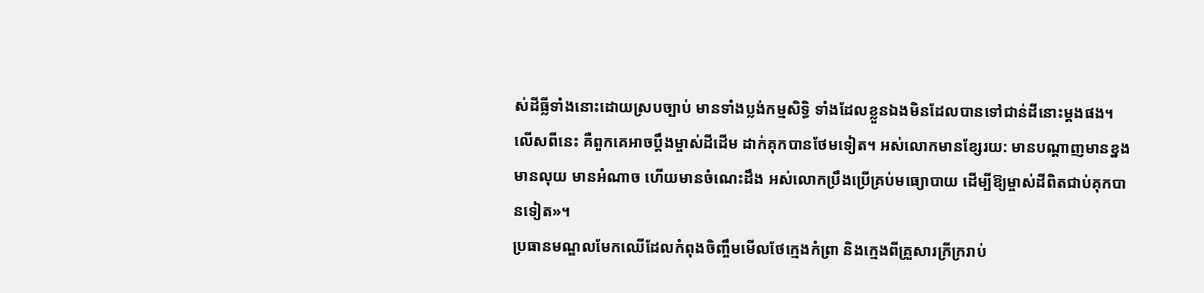ស់ដីធ្លីទាំងនោះដោយស្របច្បាប់ មានទាំងប្លង់កម្មសិទ្ធិ ទាំងដែលខ្លួនឯងមិនដែលបានទៅជាន់ដីនោះម្តងផង។ លើសពីនេះ គឺពួកគេអាចប្តឹងម្ចាស់ដីដើម ដាក់គុកបានថែមទៀត។ អស់លោកមានខ្សែរយ: មានបណ្តាញមានខ្នង មានលុយ មានអំណាច ហើយមានចំណេះដឹង អស់លោកប្រឹងប្រើគ្រប់មធ្យោបាយ ដើម្បីឱ្យម្ចាស់ដីពិតជាប់គុកបានទៀត»។
ប្រធានមណ្ឌលមែកឈើដែលកំពុងចិញ្ចឹមមើលថែក្មេងកំពា្រ និងក្មេងពីគ្រួសារក្រីក្ររាប់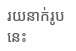រយនាក់រូបនេះ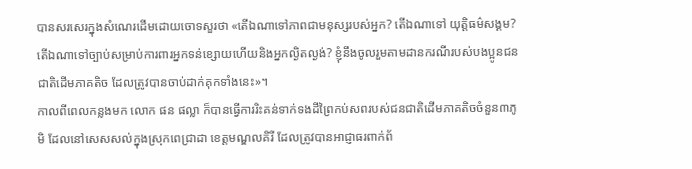បានសរសេរក្នុងសំណេរដើមដោយចោទសួរថា «តើឯណាទៅភាពជាមនុស្សរបស់អ្នក? តើឯណាទៅ យុត្តិធម៌សង្គម? តើឯណាទៅច្បាប់សម្រាប់ការពារអ្នកទន់ខ្សោយហើយនិងអ្នកល្ងិតល្ងង់? ខ្ញុំនឹងចូលរួមតាមដានករណីរបស់បងប្អូនជនជាតិដើមភាគតិច ដែលត្រូវបានចាប់ដាក់គុកទាំងនេះ»។
កាលពីពេលកន្លងមក លោក ផន ផល្លា ក៏បានធ្វើការរិះគន់ទាក់ទងដីព្រៃកប់សពរបស់ជនជាតិដើមភាគតិចចំនួន៣ភូមិ ដែលនៅសេសសល់ក្នុងស្រុកពេជ្រាដា ខេត្តមណ្ឌលគិរី ដែលត្រូវបានអាជ្ញាធរពាក់ព័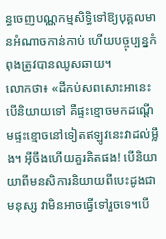ន្ធចេញបណ្ណកម្មសិទ្ធិទៅឱ្យបុគ្គលមានអំណាចកាន់កាប់ ហើយបច្ចុប្បន្នកំពុងត្រូវបានឈូសឆាយ។
លោកថា៖ «ដីកប់សពសោះអានេះបើនិយាយទៅ គឺផ្ទះខ្មោចមកដណ្តើមផ្ទះខ្មោចនៅទៀតឥឡូវនេះវាដល់ម្លឹង។ អ៊ីចឹងហើយគួរគិតផង! បើនិយាយាពីមនសិការនិយាយពីបេះដូងជាមនុស្ស វាមិនអាចធ្វើទៅរួចទេ។បើ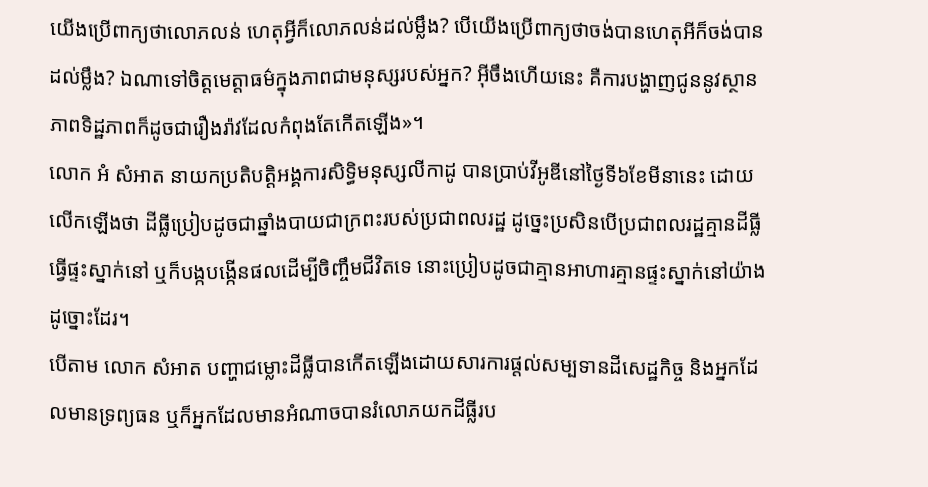យើងប្រើពាក្យថាលោភលន់ ហេតុអ្វីក៏លោភលន់ដល់ម្លឹង? បើយើងប្រើពាក្យថាចង់បានហេតុអីក៏ចង់បានដល់ម្លឹង? ឯណាទៅចិត្តមេត្តាធម៌ក្នុងភាពជាមនុស្សរបស់អ្នក? អ៊ីចឹងហើយនេះ គឺការបង្ហាញជូននូវស្ថានភាពទិដ្ឋភាពក៏ដូចជារឿងរ៉ាវដែលកំពុងតែកើតឡើង»។
លោក អំ សំអាត នាយកប្រតិបត្តិអង្គការសិទ្ធិមនុស្សលីកាដូ បានប្រាប់វីអូឌីនៅថ្ងៃទី៦ខែមីនានេះ ដោយលើកឡើងថា ដីធ្លីប្រៀបដូចជាឆ្នាំងបាយជាក្រពះរបស់ប្រជាពលរដ្ឋ ដូច្នេះប្រសិនបើប្រជាពលរដ្ឋគ្មានដីធ្លីធ្វើផ្ទះស្នាក់នៅ ឬក៏បង្កបង្កើនផលដើម្បីចិញ្ចឹមជីវិតទេ នោះប្រៀបដូចជាគ្មានអាហារគ្មានផ្ទះស្នាក់នៅយ៉ាងដូច្នោះដែរ។
បើតាម លោក សំអាត បញ្ហាជម្លោះដីធ្លីបានកើតឡើងដោយសារការផ្តល់សម្បទានដីសេដ្ឋកិច្ច និងអ្នកដែលមានទ្រព្យធន ឬក៏អ្នកដែលមានអំណាចបានរំលោភយកដីធ្លីរប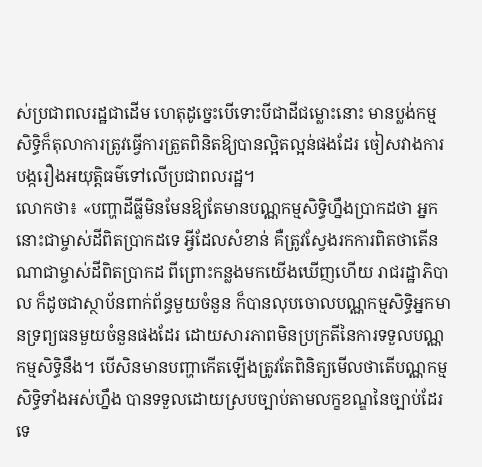ស់ប្រជាពលរដ្ឋជាដើម ហេតុដូច្នេះបើទោះបីជាដីជម្លោះនោះ មានប្លង់កម្មសិទ្ធិក៏តុលាការត្រូវធ្វើការត្រួតពិនិតឱ្យបានល្អិតល្អន់ផងដែរ ចៀសវាងការបង្ករឿងអយុត្តិធម៌ទៅលើប្រជាពលរដ្ឋ។
លោកថា៖ «បញ្ហាដីធ្លីមិនមែនឱ្យតែមានបណ្ណកម្មសិទ្ធិហ្នឹងប្រាកដថា អ្នកនោះជាម្ចាស់ដីពិតប្រាកដទេ អ្វីដែលសំខាន់ គឺត្រូវស្វែងរកការពិតថាតើនណាជាម្ចាស់ដីពិតប្រាកដ ពីព្រោះកន្លងមកយើងឃើញហើយ រាជរដ្ឋាភិបាល ក៏ដូចជាស្ថាប័នពាក់ព័ន្ធមួយចំនួន ក៏បានលុបចោលបណ្ណកម្មសិទ្ធិអ្នកមានទ្រព្យធនមួយចំនួនផងដែរ ដោយសារភាពមិនប្រក្រតីនៃការទទួលបណ្ណកម្មសិទ្ធិនឹង។ បើសិនមានបញ្ហាកើតឡើងត្រូវតែពិនិត្យមើលថាតើបណ្ណកម្មសិទ្ធិទាំងអស់ហ្នឹង បានទទួលដោយស្របច្បាប់តាមលក្ខខណ្ឌនៃច្បាប់ដែរទេ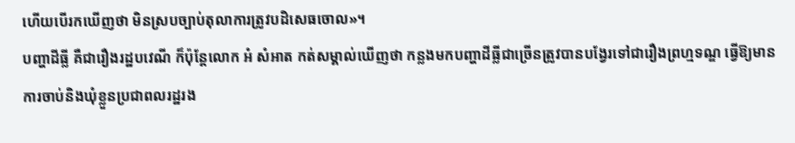ហើយបើរកឃើញថា មិនស្របច្បាប់តុលាការត្រូវបដិសេធចោល»។
បញ្ហាដីធ្លី គឺជារឿងរដ្ឋបវេណី ក៏ប៉ុន្តែលោក អំ សំអាត កត់សម្គាល់ឃើញថា កន្លងមកបញ្ហាដីធ្លីជាច្រើនត្រូវបានបង្វែរទៅជារឿងព្រហ្មទណ្ឌ ធ្វើឱ្យមានការចាប់និងឃុំខ្លួនប្រជាពលរដ្ឋរង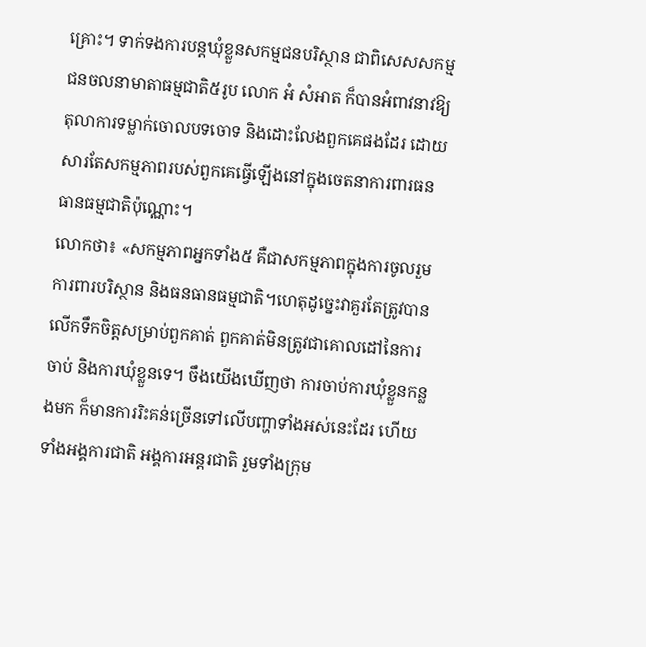គ្រោះ។ ទាក់ទងការបន្តឃុំខ្លួនសកម្មជនបរិស្ថាន ជាពិសេសសកម្មជនចលនាមាតាធម្មជាតិ៥រូប លោក អំ សំអាត ក៏បានអំពាវនាវឱ្យតុលាការទម្លាក់ចោលបទចោទ និងដោះលែងពួកគេផងដែរ ដោយសារតែសកម្មភាពរបស់ពួកគេធ្វើឡើងនៅក្នុងចេតនាការពារធនធានធម្មជាតិប៉ុណ្ណោះ។
លោកថា៖ «សកម្មភាពអ្នកទាំង៥ គឺជាសកម្មភាពក្នុងការចូលរួមការពារបរិស្ថាន និងធនធានធម្មជាតិ។ហេតុដូច្នេះវាគួរតែត្រូវបានលើកទឹកចិត្តសម្រាប់ពួកគាត់ ពួកគាត់មិនត្រូវជាគោលដៅនៃការចាប់ និងការឃុំខ្លួនទេ។ ចឹងយើងឃើញថា ការចាប់ការឃុំខ្លួនកន្លងមក ក៏មានការរិះគន់ច្រើនទៅលើបញ្ហាទាំងអស់នេះដែរ ហើយទាំងអង្គការជាតិ អង្គការអន្តរជាតិ រួមទាំងក្រុម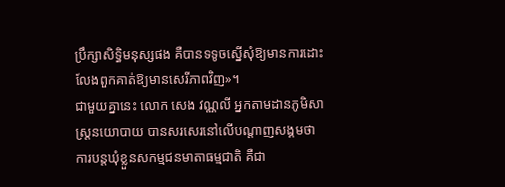ប្រឹក្សាសិទ្ធិមនុស្សផង គឺបានទទូចស្នើសុំឱ្យមានការដោះលែងពួកគាត់ឱ្យមានសេរីភាពវិញ»។
ជាមួយគ្នានេះ លោក សេង វណ្ណលី អ្នកតាមដានភូមិសាស្ត្រនយោបាយ បានសរសេរនៅលើបណ្តាញសង្គមថា ការបន្តឃុំខ្លួនសកម្មជនមាតាធម្មជាតិ គឺជា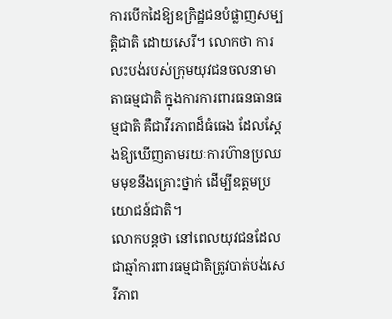ការបើកដៃឱ្យឧក្រិដ្ឋជនបំផ្លាញសម្បត្តិជាតិ ដោយសេរី។ លោកថា ការលះបង់របស់ក្រុមយុវជនចលនាមាតាធម្មជាតិ ក្នុងការការពារធនធានធម្មជាតិ គឺជាវីរភាពដ៏ធំធេង ដែលស្តែងឱ្យឃើញតាមរយៈការហ៊ានប្រឈមមុខនឹងគ្រោះថ្នាក់ ដើម្បីឧត្តមប្រយោជន៍ជាតិ។
លោកបន្តថា នៅពេលយុវជនដែលជាឆ្មាំការពារធម្មជាតិត្រូវបាត់បង់សេរីភាព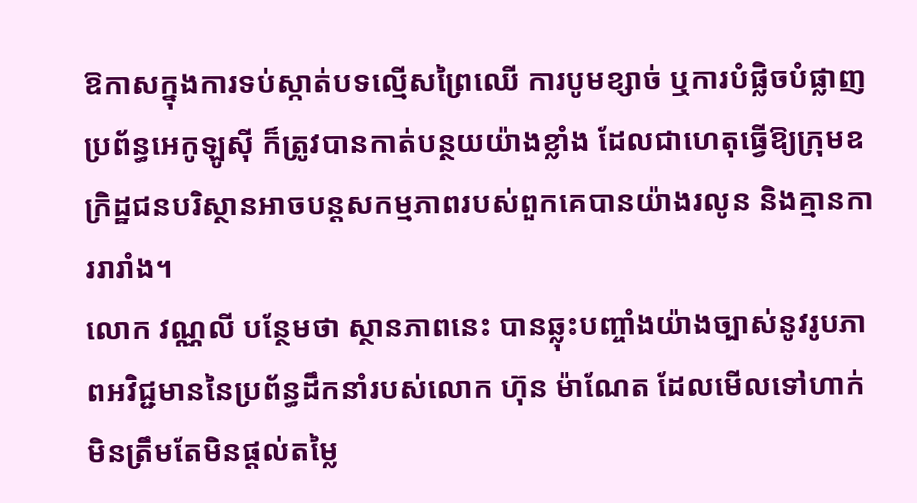ឱកាសក្នុងការទប់ស្កាត់បទល្មើសព្រៃឈើ ការបូមខ្សាច់ ឬការបំផ្លិចបំផ្លាញប្រព័ន្ធអេកូឡូស៊ី ក៏ត្រូវបានកាត់បន្ថយយ៉ាងខ្លាំង ដែលជាហេតុធ្វើឱ្យក្រុមឧក្រិដ្ឋជនបរិស្ថានអាចបន្តសកម្មភាពរបស់ពួកគេបានយ៉ាងរលូន និងគ្មានការរារាំង។
លោក វណ្ណលី បន្ថែមថា ស្ថានភាពនេះ បានឆ្លុះបញ្ចាំងយ៉ាងច្បាស់នូវរូបភាពអវិជ្ជមាននៃប្រព័ន្ធដឹកនាំរបស់លោក ហ៊ុន ម៉ាណែត ដែលមើលទៅហាក់មិនត្រឹមតែមិនផ្តល់តម្លៃ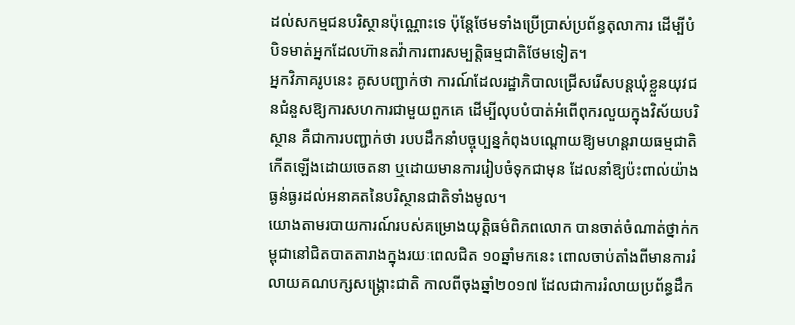ដល់សកម្មជនបរិស្ថានប៉ុណ្ណោះទេ ប៉ុន្តែថែមទាំងប្រើប្រាស់ប្រព័ន្ធតុលាការ ដើម្បីបំបិទមាត់អ្នកដែលហ៊ានតវ៉ាការពារសម្បត្តិធម្មជាតិថែមទៀត។
អ្នកវិភាគរូបនេះ គូសបញ្ជាក់ថា ការណ៍ដែលរដ្ឋាភិបាលជ្រើសរើសបន្តឃុំខ្លួនយុវជនជំនួសឱ្យការសហការជាមួយពួកគេ ដើម្បីលុបបំបាត់អំពើពុករលួយក្នុងវិស័យបរិស្ថាន គឺជាការបញ្ជាក់ថា របបដឹកនាំបច្ចុប្បន្នកំពុងបណ្តោយឱ្យមហន្តរាយធម្មជាតិកើតឡើងដោយចេតនា ឬដោយមានការរៀបចំទុកជាមុន ដែលនាំឱ្យប៉ះពាល់យ៉ាងធ្ងន់ធ្ងរដល់អនាគតនៃបរិស្ថានជាតិទាំងមូល។
យោងតាមរបាយការណ៍របស់គម្រោងយុត្តិធម៌ពិភពលោក បានចាត់ចំណាត់ថ្នាក់កម្ពុជានៅជិតបាតតារាងក្នុងរយៈពេលជិត ១០ឆ្នាំមកនេះ ពោលចាប់តាំងពីមានការរំលាយគណបក្សសង្គ្រោះជាតិ កាលពីចុងឆ្នាំ២០១៧ ដែលជាការរំលាយប្រព័ន្ធដឹក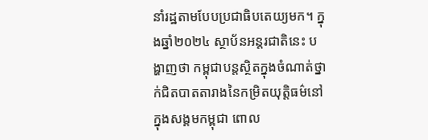នាំរដ្ឋតាមបែបប្រជាធិបតេយ្យមក។ ក្នុងឆ្នាំ២០២៤ ស្ថាប័នអន្តរជាតិនេះ បង្ហាញថា កម្ពុជាបន្តស្ថិតក្នុងចំណាត់ថ្នាក់ជិតបាតតារាងនៃកម្រិតយុត្តិធម៌នៅក្នុងសង្គមកម្ពុជា ពោល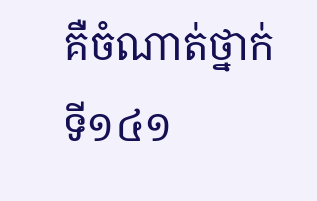គឺចំណាត់ថ្នាក់ទី១៤១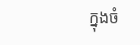ក្នុងចំ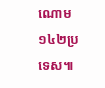ណោម ១៤២ប្រទេស៕